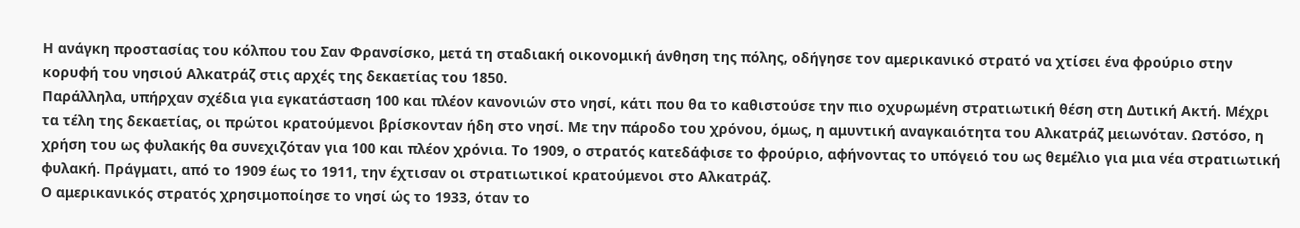Η ανάγκη προστασίας του κόλπου του Σαν Φρανσίσκο, μετά τη σταδιακή οικονομική άνθηση της πόλης, οδήγησε τον αμερικανικό στρατό να χτίσει ένα φρούριο στην κορυφή του νησιού Αλκατράζ στις αρχές της δεκαετίας του 1850.
Παράλληλα, υπήρχαν σχέδια για εγκατάσταση 100 και πλέον κανονιών στο νησί, κάτι που θα το καθιστούσε την πιο οχυρωμένη στρατιωτική θέση στη Δυτική Ακτή. Μέχρι τα τέλη της δεκαετίας, οι πρώτοι κρατούμενοι βρίσκονταν ήδη στο νησί. Με την πάροδο του χρόνου, όμως, η αμυντική αναγκαιότητα του Αλκατράζ μειωνόταν. Ωστόσο, η χρήση του ως φυλακής θα συνεχιζόταν για 100 και πλέον χρόνια. Το 1909, ο στρατός κατεδάφισε το φρούριο, αφήνοντας το υπόγειό του ως θεμέλιο για μια νέα στρατιωτική φυλακή. Πράγματι, από το 1909 έως το 1911, την έχτισαν οι στρατιωτικοί κρατούμενοι στο Αλκατράζ.
Ο αμερικανικός στρατός χρησιμοποίησε το νησί ώς το 1933, όταν το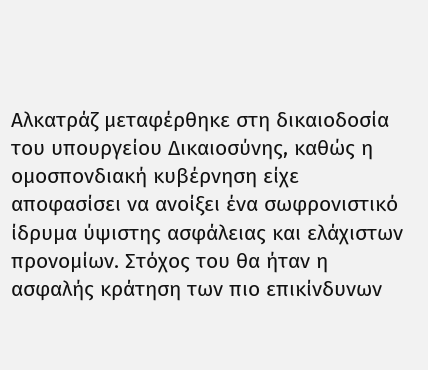Αλκατράζ μεταφέρθηκε στη δικαιοδοσία του υπουργείου Δικαιοσύνης, καθώς η ομοσπονδιακή κυβέρνηση είχε αποφασίσει να ανοίξει ένα σωφρονιστικό ίδρυμα ύψιστης ασφάλειας και ελάχιστων προνομίων. Στόχος του θα ήταν η ασφαλής κράτηση των πιο επικίνδυνων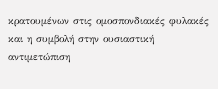κρατουμένων στις ομοσπονδιακές φυλακές και η συμβολή στην ουσιαστική αντιμετώπιση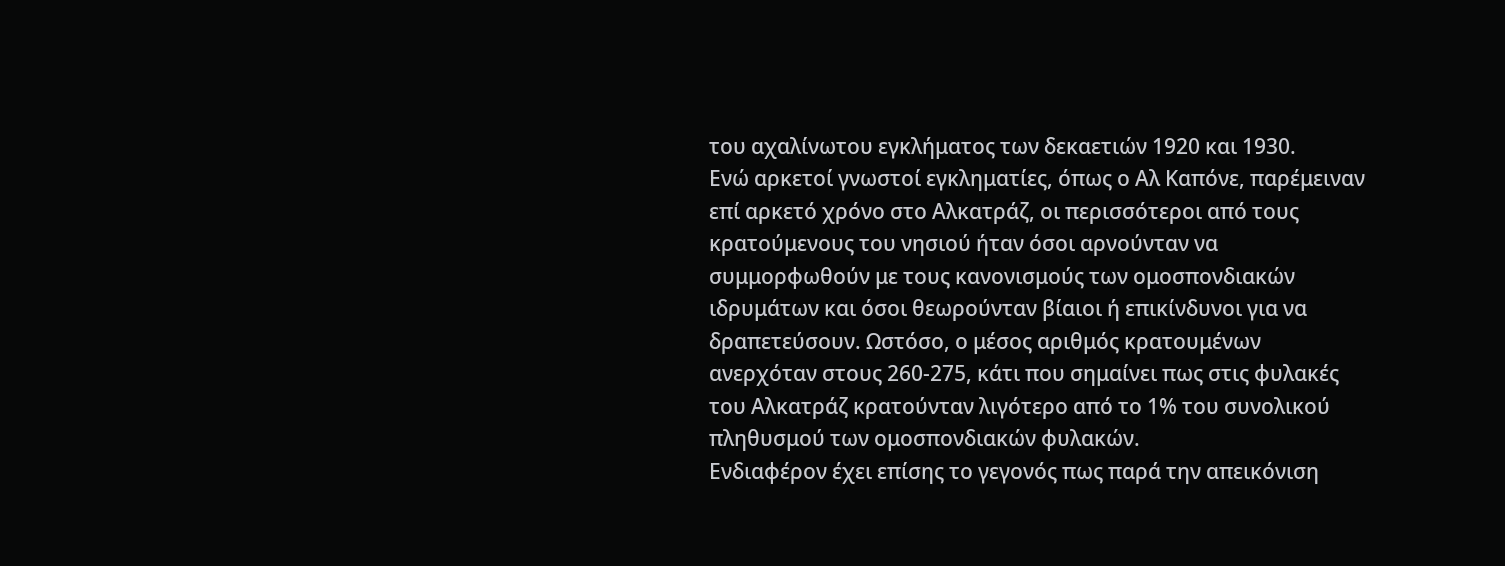του αχαλίνωτου εγκλήματος των δεκαετιών 1920 και 1930.
Ενώ αρκετοί γνωστοί εγκληματίες, όπως ο Αλ Καπόνε, παρέμειναν επί αρκετό χρόνο στο Αλκατράζ, οι περισσότεροι από τους κρατούμενους του νησιού ήταν όσοι αρνούνταν να συμμορφωθούν με τους κανονισμούς των ομοσπονδιακών ιδρυμάτων και όσοι θεωρούνταν βίαιοι ή επικίνδυνοι για να δραπετεύσουν. Ωστόσο, ο μέσος αριθμός κρατουμένων ανερχόταν στους 260-275, κάτι που σημαίνει πως στις φυλακές του Αλκατράζ κρατούνταν λιγότερο από το 1% του συνολικού πληθυσμού των ομοσπονδιακών φυλακών.
Ενδιαφέρον έχει επίσης το γεγονός πως παρά την απεικόνιση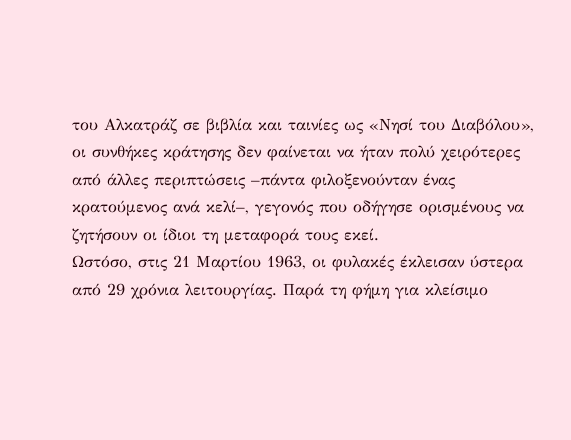του Αλκατράζ σε βιβλία και ταινίες ως «Νησί του Διαβόλου», οι συνθήκες κράτησης δεν φαίνεται να ήταν πολύ χειρότερες από άλλες περιπτώσεις –πάντα φιλοξενούνταν ένας κρατούμενος ανά κελί–, γεγονός που οδήγησε ορισμένους να ζητήσουν οι ίδιοι τη μεταφορά τους εκεί.
Ωστόσο, στις 21 Μαρτίου 1963, οι φυλακές έκλεισαν ύστερα από 29 χρόνια λειτουργίας. Παρά τη φήμη για κλείσιμο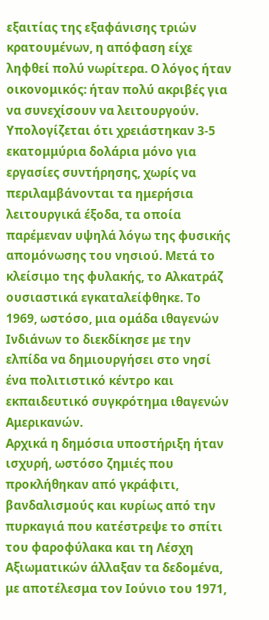εξαιτίας της εξαφάνισης τριών κρατουμένων, η απόφαση είχε ληφθεί πολύ νωρίτερα. Ο λόγος ήταν οικονομικός: ήταν πολύ ακριβές για να συνεχίσουν να λειτουργούν.
Υπολογίζεται ότι χρειάστηκαν 3-5 εκατομμύρια δολάρια μόνο για εργασίες συντήρησης, χωρίς να περιλαμβάνονται τα ημερήσια λειτουργικά έξοδα, τα οποία παρέμεναν υψηλά λόγω της φυσικής απομόνωσης του νησιού. Μετά το κλείσιμο της φυλακής, το Αλκατράζ ουσιαστικά εγκαταλείφθηκε. Το 1969, ωστόσο, μια ομάδα ιθαγενών Ινδιάνων το διεκδίκησε με την ελπίδα να δημιουργήσει στο νησί ένα πολιτιστικό κέντρο και εκπαιδευτικό συγκρότημα ιθαγενών Αμερικανών.
Αρχικά η δημόσια υποστήριξη ήταν ισχυρή, ωστόσο ζημιές που προκλήθηκαν από γκράφιτι, βανδαλισμούς και κυρίως από την πυρκαγιά που κατέστρεψε το σπίτι του φαροφύλακα και τη Λέσχη Αξιωματικών άλλαξαν τα δεδομένα, με αποτέλεσμα τον Ιούνιο του 1971,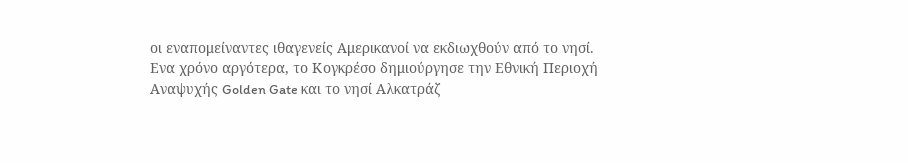οι εναπομείναντες ιθαγενείς Αμερικανοί να εκδιωχθούν από το νησί.
Ενα χρόνο αργότερα, το Κογκρέσο δημιούργησε την Εθνική Περιοχή Αναψυχής Golden Gate και το νησί Αλκατράζ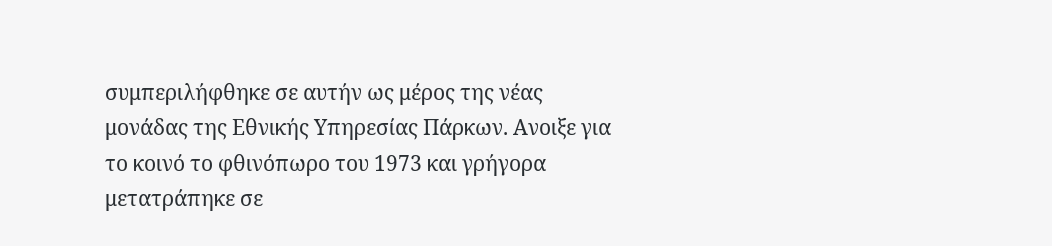συμπεριλήφθηκε σε αυτήν ως μέρος της νέας μονάδας της Εθνικής Υπηρεσίας Πάρκων. Ανοιξε για το κοινό το φθινόπωρο του 1973 και γρήγορα μετατράπηκε σε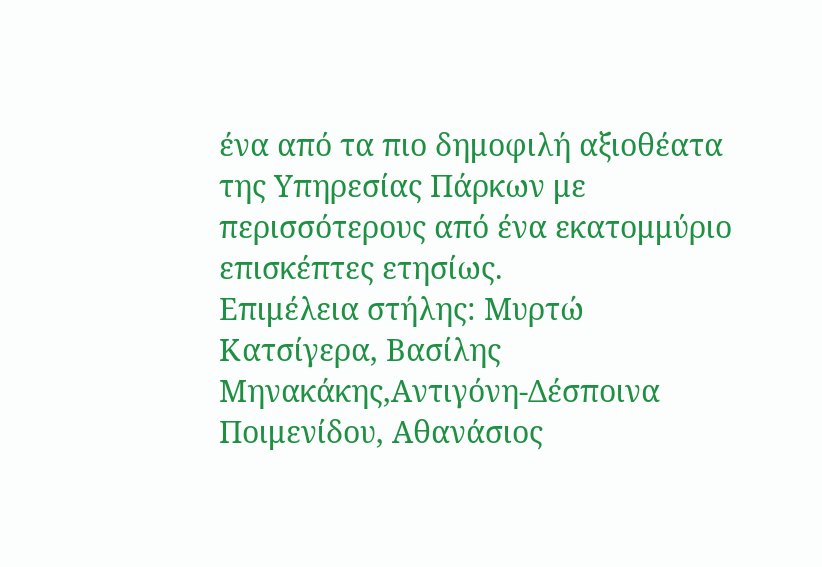ένα από τα πιο δημοφιλή αξιοθέατα της Υπηρεσίας Πάρκων με περισσότερους από ένα εκατομμύριο επισκέπτες ετησίως.
Επιμέλεια στήλης: Μυρτώ Κατσίγερα, Βασίλης Μηνακάκης,Αντιγόνη-Δέσποινα Ποιμενίδου, Αθανάσιος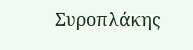Συροπλάκης